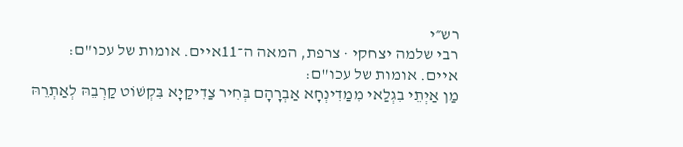רש״י
רבי שלמה יצחקי · צרפת, המאה ה־11איים. אומות של עכו"ם:
איים. אומות של עכו"ם:
מַן אַיְתֵי בִגְלַאי מִמַדִינְחָא אַבְרָהָם בְּחִיר צַדִיקַיָא בִּקְשׁוֹט קַרְבֵהּ לְאַתְרֵהּ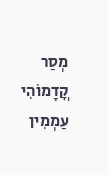מְסַר קֳדָמוֹהִי עַמְמִין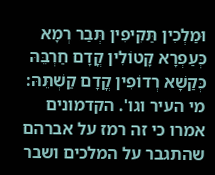וּמַלְכִין תַּקִיפִין תְּבַר רְמָא כְּעַפְרָא קָטוֹלִין קֳדָם חַרְבֵּהּ כְּקַשָׁא רְדוֹפִין קֳדָם קַשְׁתֵּהּ:
מי העיר וגו'. הקדמונים אמרו כי זה רמז על אברהם שהתגבר על המלכים ושבר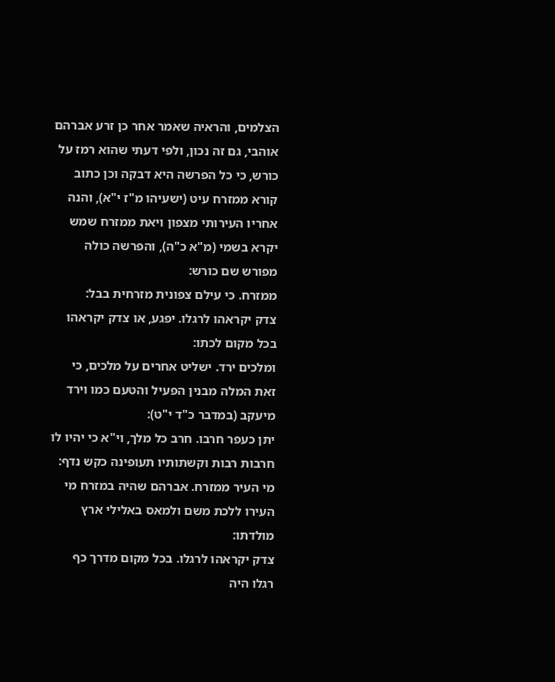הצלמים, והראיה שאמר אחר כן זרע אברהם אוהבי, גם זה נכון, ולפי דעתי שהוא רמז על כורש, כי כל הפרשה היא דבקה וכן כתוב קורא ממזרח עיט (ישעיהו מ"ז י"א), והנה אחריו העירותי מצפון ויאת ממזרח שמש יקרא בשמי (מ"א כ"ה), והפרשה כולה מפורש שם כורש:
ממזרח. כי עילם צפונית מזרחית בבל:
צדק יקראהו לרגלו. יפגע, או צדק יקראהו בכל מקום לכתו:
ומלכים ירד. ישליט אחרים על מלכים, כי זאת המלה מבנין הפעיל והטעם כמו וירד מיעקב (במדבר כ"ד י"ט):
יתן כעפר חרבו. חרב כל מלך, וי"א כי יהיו לו חרבות רבות וקשתותיו תעופינה כקש נדף:
מי העיר ממזרח. אברהם שהיה במזרח מי העירו ללכת משם ולמאס באלילי ארץ מולדתו:
צדק יקראהו לרגלו. בכל מקום מדרך כף רגלו היה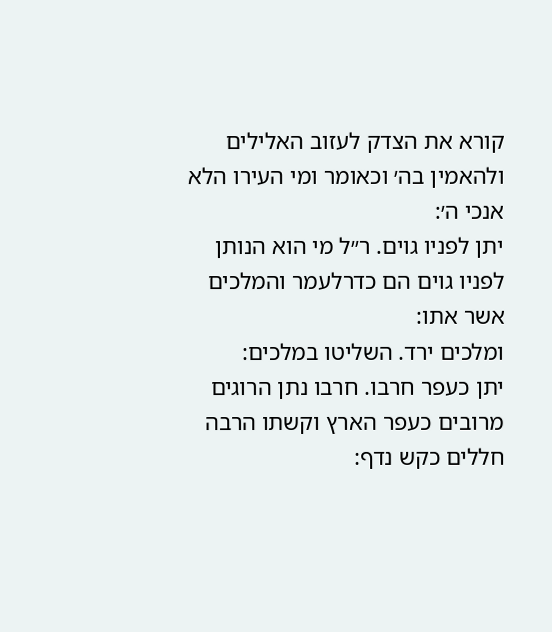קורא את הצדק לעזוב האלילים ולהאמין בה׳ וכאומר ומי העירו הלא אנכי ה׳:
יתן לפניו גוים. ר״ל מי הוא הנותן לפניו גוים הם כדרלעמר והמלכים אשר אתו:
ומלכים ירד. השליטו במלכים:
יתן כעפר חרבו. חרבו נתן הרוגים מרובים כעפר הארץ וקשתו הרבה חללים כקש נדף: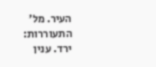העיר. מל׳ התעוררות:
ירד. ענין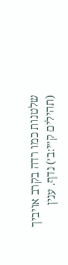שלטנות כמו רדה בקרב אויביך (תהילים ק״י:ב׳) נדף. ענין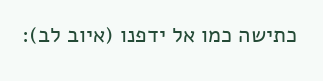כתישה כמו אל ידפנו (איוב לב):